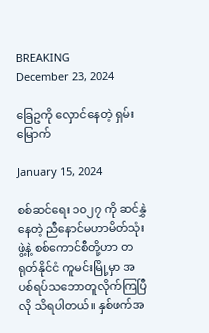BREAKING
December 23, 2024

ခြေဥကို လှောင်နေတဲ့ ရှမ်းမြောက်

January 15, 2024

စစ်ဆင်ရေး ၁၀၂၇ ကို ဆင်နွှဲနေတဲ့ ညီနောင်မဟာမိတ်သုံးဖွဲ့နဲ့ စစ်ကောင်စီတို့ဟာ တရုတ်နိုင်ငံ ကူမင်းမြို့မှာ အပစ်ရပ်သဘောတူလိုက်ကြပြီလို သိရပါတယ်။ နှစ်ဖက်အ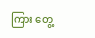ကြား တွေ့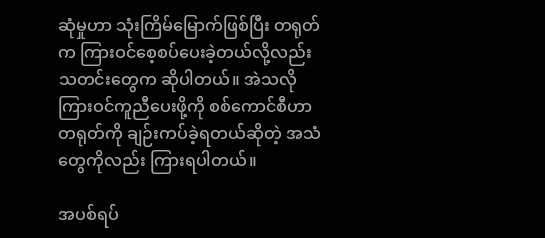ဆုံမှုဟာ သုံးကြိမ်မြောက်ဖြစ်ပြီး တရုတ်က ကြားဝင်စေ့စပ်ပေးခဲ့တယ်လို့လည်း သတင်းတွေက ဆိုပါတယ်။ အဲသလို ကြားဝင်ကူညီပေးဖို့ကို စစ်ကောင်စီဟာ တရုတ်ကို ချဉ်းကပ်ခဲ့ရတယ်ဆိုတဲ့ အသံတွေကိုလည်း ကြားရပါတယ်။

အပစ်ရပ်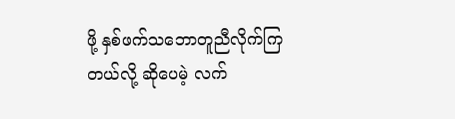ဖို့ နှစ်ဖက်သဘောတူညီလိုက်ကြတယ်လို့ ဆိုပေမဲ့ လက်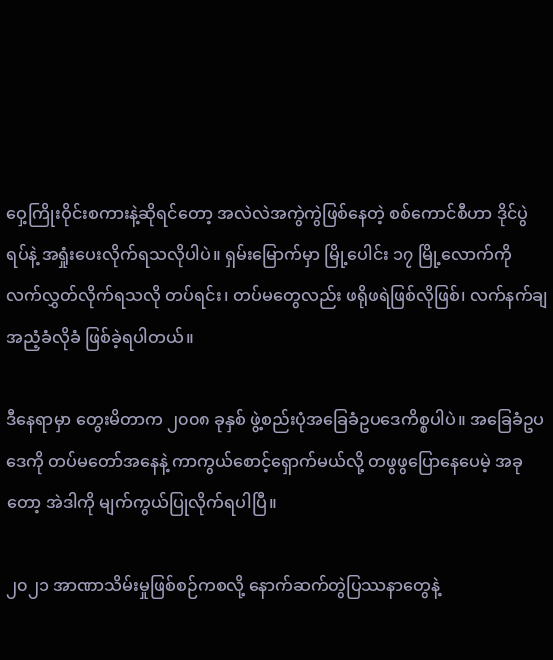ဝှေ့ကြိုးဝိုင်းစကားနဲ့ဆိုရင်တော့ အလဲလဲအကွဲကွဲဖြစ်နေတဲ့ စစ်ကောင်စီဟာ ဒိုင်ပွဲရပ်နဲ့ အရှုံးပေးလိုက်ရသလိုပါပဲ။ ရှမ်းမြောက်မှာ မြို့ပေါင်း ၁၇ မြို့လောက်ကို လက်လွှတ်လိုက်ရသလို တပ်ရင်း၊ တပ်မတွေလည်း ဖရိုဖရဲဖြစ်လိုဖြစ်၊ လက်နက်ချအညံ့ခံလိုခံ ဖြစ်ခဲ့ရပါတယ်။

ဒီနေရာမှာ တွေးမိတာက ၂၀၀၈ ခုနှစ် ဖွဲ့စည်းပုံအခြေခံဥပဒေကိစ္စပါပဲ။ အခြေခံဥပဒေကို တပ်မတော်အနေနဲ့ ကာကွယ်စောင့်ရှောက်မယ်လို့ တဖွဖွပြောနေပေမဲ့ အခုတော့ အဲဒါကို မျက်ကွယ်ပြုလိုက်ရပါပြီ။

၂၀၂၁ အာဏာသိမ်းမှုဖြစ်စဉ်ကစလို့ နောက်ဆက်တွဲပြဿနာတွေနဲ့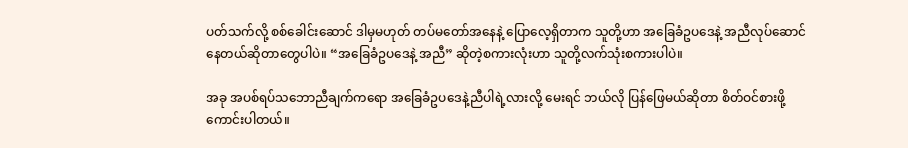ပတ်သက်လို့ စစ်ခေါင်းဆောင် ဒါမှမဟုတ် တပ်မတော်အနေနဲ့ ပြောလေ့ရှိတာက သူတို့ဟာ အခြေခံဥပဒေနဲ့ အညီလုပ်ဆောင်နေတယ်ဆိုတာတွေပါပဲ။ “အခြေခံဥပဒေနဲ့ အညီ” ဆိုတဲ့စကားလုံးဟာ သူတို့လက်သုံးစကားပါပဲ။

အခု အပစ်ရပ်သဘောညီချက်ကရော အခြေခံဥပဒေနဲ့ညီပါရဲ့လားလို့ မေးရင် ဘယ်လို ပြန်ဖြေမယ်ဆိုတာ စိတ်ဝင်စားဖို့ ကောင်းပါတယ်။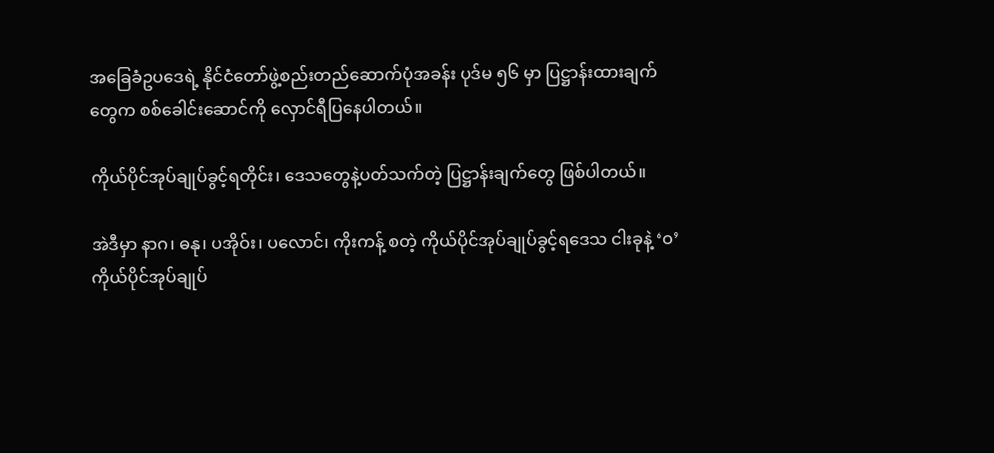အခြေခံဥပဒေရဲ့ နိုင်ငံတော်ဖွဲ့စည်းတည်ဆောက်ပုံအခန်း ပုဒ်မ ၅၆ မှာ ပြဋ္ဌာန်းထားချက်တွေက စစ်ခေါင်းဆောင်ကို လှောင်ရီပြနေပါတယ်။

ကိုယ်ပိုင်အုပ်ချုပ်ခွင့်ရတိုင်း၊ ဒေသတွေနဲ့ပတ်သက်တဲ့ ပြဋ္ဌာန်းချက်တွေ ဖြစ်ပါတယ်။

အဲဒီမှာ နာဂ၊ ဓနု၊ ပအိုဝ်း၊ ပလောင်၊ ကိုးကန့် စတဲ့ ကိုယ်ပိုင်အုပ်ချုပ်ခွင့်ရဒေသ ငါးခုနဲ့ ‘ဝ’ ကိုယ်ပိုင်အုပ်ချုပ်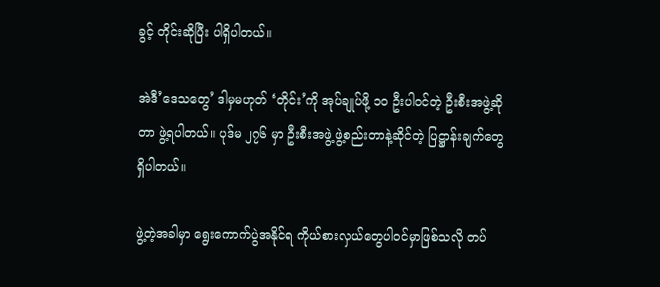ခွင့် တိုင်းဆိုပြီး ပါရှိပါတယ်။

အဲဒီ’ဒေသတွေ’ ဒါမှမဟုတ် ‘တိုင်း’ကို အုပ်ချုပ်ဖို့ ၁၀ ဦးပါဝင်တဲ့ ဦးစီးအဖွဲ့ဆိုတာ ဖွဲ့ရပါတယ်။ ပုဒ်မ ၂၇၆ မှာ ဦးစီးအဖွဲ့ ဖွဲ့စည်းတာနဲ့ဆိုင်တဲ့ ပြဋ္ဌာန်းချက်တွေ ရှိပါတယ်။

ဖွဲ့တဲ့အခါမှာ ရွေးကောက်ပွဲအနိုင်ရ ကိုယ်စားလှယ်တွေပါဝင်မှာဖြစ်သလို တပ်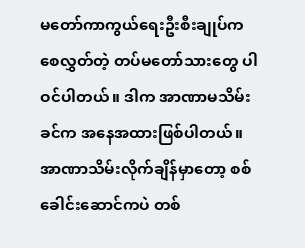မတော်ကာကွယ်ရေးဦးစီးချုပ်က စေလွှတ်တဲ့ တပ်မတော်သားတွေ ပါဝင်ပါတယ်။ ဒါက အာဏာမသိမ်းခင်က အနေအထားဖြစ်ပါတယ်။ အာဏာသိမ်းလိုက်ချိန်မှာတော့ စစ်ခေါင်းဆောင်ကပဲ တစ်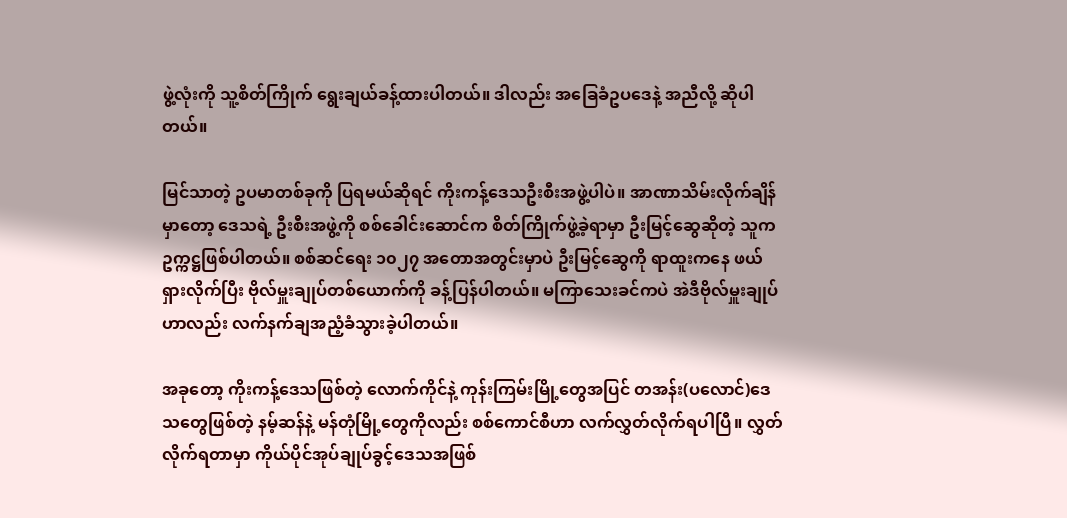ဖွဲ့လုံးကို သူ့စိတ်ကြိုက် ရွေးချယ်ခန့်ထားပါတယ်။ ဒါလည်း အခြေခံဥပဒေနဲ့ အညီလို့ ဆိုပါတယ်။

မြင်သာတဲ့ ဥပမာတစ်ခုကို ပြရမယ်ဆိုရင် ကိုးကန့်ဒေသဦးစီးအဖွဲ့ပါပဲ။ အာဏာသိမ်းလိုက်ချိန်မှာတော့ ဒေသရဲ့ ဦးစီးအဖွဲ့ကို စစ်ခေါင်းဆောင်က စိတ်ကြိုက်ဖွဲ့ခဲ့ရာမှာ ဦးမြင့်ဆွေဆိုတဲ့ သူက ဥက္ကဋ္ဌဖြစ်ပါတယ်။ စစ်ဆင်ရေး ၁၀၂၇ အတောအတွင်းမှာပဲ ဦးမြင့်ဆွေကို ရာထူးကနေ ဖယ်ရှားလိုက်ပြီး ဗိုလ်မှူးချုပ်တစ်ယောက်ကို ခန့်ပြန်ပါတယ်။ မကြာသေးခင်ကပဲ အဲဒီဗိုလ်မှူးချုပ်ဟာလည်း လက်နက်ချအညံ့ခံသွားခဲ့ပါတယ်။

အခုတော့ ကိုးကန့်ဒေသဖြစ်တဲ့ လောက်ကိုင်နဲ့ ကုန်းကြမ်းမြို့တွေအပြင် တအန်း(ပလောင်)ဒေသတွေဖြစ်တဲ့ နမ့်ဆန်နဲ့ မန်တုံမြို့တွေကိုလည်း စစ်ကောင်စီဟာ လက်လွှတ်လိုက်ရပါပြီ။ လွှတ်လိုက်ရတာမှာ ကိုယ်ပိုင်အုပ်ချုပ်ခွင့်ဒေသအဖြစ်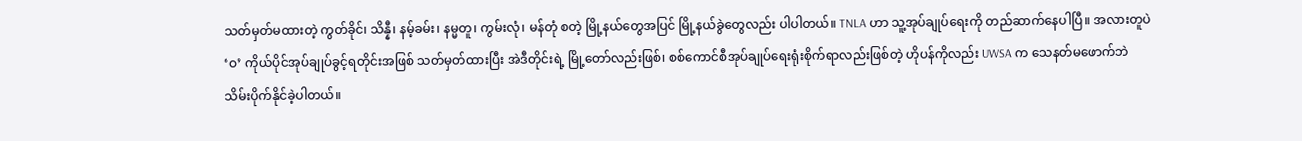သတ်မှတ်မထားတဲ့ ကွတ်ခိုင်၊ သိန္နီ၊ နမ့်ခမ်း၊ နမ္မတူ၊ ကွမ်းလုံ၊ မန်တုံ စတဲ့ မြို့နယ်တွေအပြင် မြို့နယ်ခွဲတွေလည်း ပါပါတယ်။ TNLA ဟာ သူ့အုပ်ချုပ်ရေးကို တည်ဆာက်နေပါပြီ။ အလားတူပဲ ‘ဝ’ ကိုယ်ပိုင်အုပ်ချုပ်ခွင့်ရတိုင်းအဖြစ် သတ်မှတ်ထားပြီး အဲဒီတိုင်းရဲ့ မြို့တော်လည်းဖြစ်၊ စစ်ကောင်စီအုပ်ချုပ်ရေးရုံးစိုက်ရာလည်းဖြစ်တဲ့ ဟိုပန်ကိုလည်း UWSA က သေနတ်မဖောက်ဘဲ သိမ်းပိုက်နိုင်ခဲ့ပါတယ်။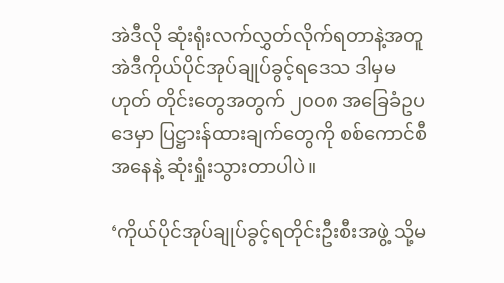အဲဒီလို ဆုံးရုံးလက်လွှတ်လိုက်ရတာနဲ့အတူ အဲဒီကိုယ်ပိုင်အုပ်ချုပ်ခွင့်ရဒေသ ဒါမှမဟုတ် တိုင်းတွေအတွက် ၂၀၀၈ အခြေခံဥပဒေမှာ ပြဋ္ဌားန်ထားချက်တွေကို စစ်ကောင်စီအနေနဲ့ ဆုံးရှုံးသွားတာပါပဲ။

‘ကိုယ်ပိုင်အုပ်ချုပ်ခွင့်ရတိုင်းဦးစီးအဖွဲ့ သို့မ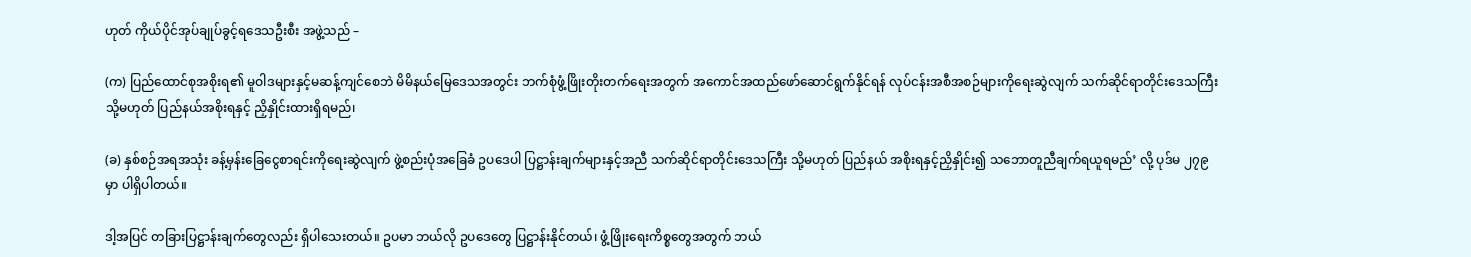ဟုတ် ကိုယ်ပိုင်အုပ်ချုပ်ခွင့်ရဒေသဦးစီး အဖွဲ့သည် –

(က) ပြည်ထောင်စုအစိုးရ၏ မူဝါဒများနှင့်မဆန့်ကျင်စေဘဲ မိမိနယ်မြေဒေသအတွင်း ဘက်စုံဖွံ့ဖြိုးတိုးတက်ရေးအတွက် အကောင်အထည်ဖော်ဆောင်ရွက်နိုင်ရန် လုပ်ငန်းအစီအစဉ်များကိုရေးဆွဲလျက် သက်ဆိုင်ရာတိုင်းဒေသကြီး သို့မဟုတ် ပြည်နယ်အစိုးရနှင့် ညှိနှိုင်းထားရှိရမည်၊

(ခ) နှစ်စဉ်အရအသုံး ခန့်မှန်းခြေငွေစာရင်းကိုရေးဆွဲလျက် ဖွဲ့စည်းပုံအခြေခံ ဥပဒေပါ ပြဋ္ဌာန်းချက်များနှင့်အညီ သက်ဆိုင်ရာတိုင်းဒေသကြီး သို့မဟုတ် ပြည်နယ် အစိုးရနှင့်ညှိနှိုင်း၍ သဘောတူညီချက်ရယူရမည်’ လို့ ပုဒ်မ ၂၇၉ မှာ ပါရှိပါတယ်။

ဒါ့အပြင် တခြားပြဋ္ဌာန်းချက်တွေလည်း ရှိပါသေးတယ်။ ဥပမာ ဘယ်လို ဥပဒေတွေ ပြဋ္ဌာန်းနိုင်တယ်၊ ဖွံ့ဖြိုးရေးကိစ္စတွေအတွက် ဘယ်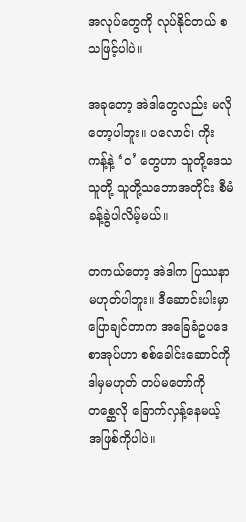အလုပ်တွေကို လုပ်နိုင်တယ် စသဖြင့်ပါပဲ။

အခုတော့ အဲဒါတွေလည်း မလိုတော့ပါဘူး။ ပလောင်၊ ကိုးကန့်နဲ့ ‘ဝ’ တွေဟာ သူတို့ဒေသသူတို့ သူတို့သဘောအတိုင်း စီမံခန့်ခွဲပါလိမ့်မယ်။

တကယ်တော့ အဲဒါက ပြဿနာမဟုတ်ပါဘူး။ ဒီဆောင်းပါးမှာ ပြောချင်တာက အခြေခံဥပဒေစာအုပ်ဟာ စစ်ခေါင်းဆောင်ကို ဒါမှမဟုတ် တပ်မတော်ကို တစ္ဆေလို ခြောက်လှန့်နေမယ့် အဖြစ်ကိုပါပဲ။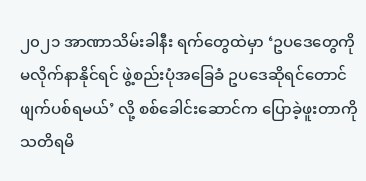၂၀၂၁ အာဏာသိမ်းခါနီး ရက်တွေထဲမှာ ‘ဥပဒေတွေကို မလိုက်နာနိုင်ရင် ဖွဲ့စည်းပုံအခြေခံ ဥပဒေဆိုရင်တောင် ဖျက်ပစ်ရမယ်’ လို့ စစ်ခေါင်းဆောင်က ပြောခဲ့ဖူးတာကို သတိရမိ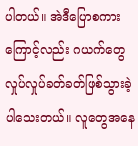ပါတယ်။ အဲဒီပြောစကားကြောင့်လည်း ဂယက်တွေ လှုပ်လှုပ်ခတ်ခတ်ဖြစ်သွားခဲ့ပါသေးတယ်။ လူတွေအနေ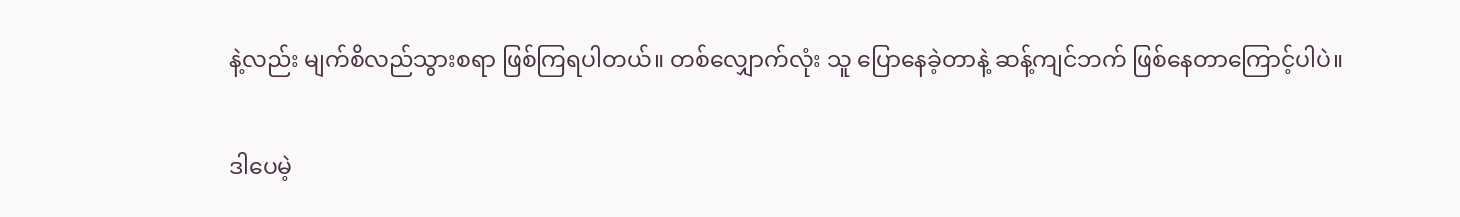နဲ့လည်း မျက်စိလည်သွားစရာ ဖြစ်ကြရပါတယ်။ တစ်လျှောက်လုံး သူ ပြောနေခဲ့တာနဲ့ ဆန့်ကျင်ဘက် ဖြစ်နေတာကြောင့်ပါပဲ။

ဒါပေမဲ့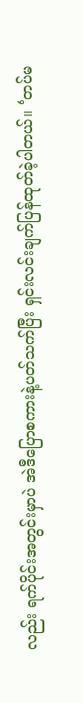လည်း ရက်ပိုင်းအတွင်းမှာပဲ အဲဒီပြောစကားနဲ့ပတ်သက်ပြီး ရှင်းလင်းချက်ပြန်ထုတ်ခဲ့ပါတယ်။ ‘တပ်မ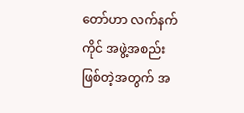တော်ဟာ လက်နက်ကိုင် အဖွဲ့အစည်းဖြစ်တဲ့အတွက် အ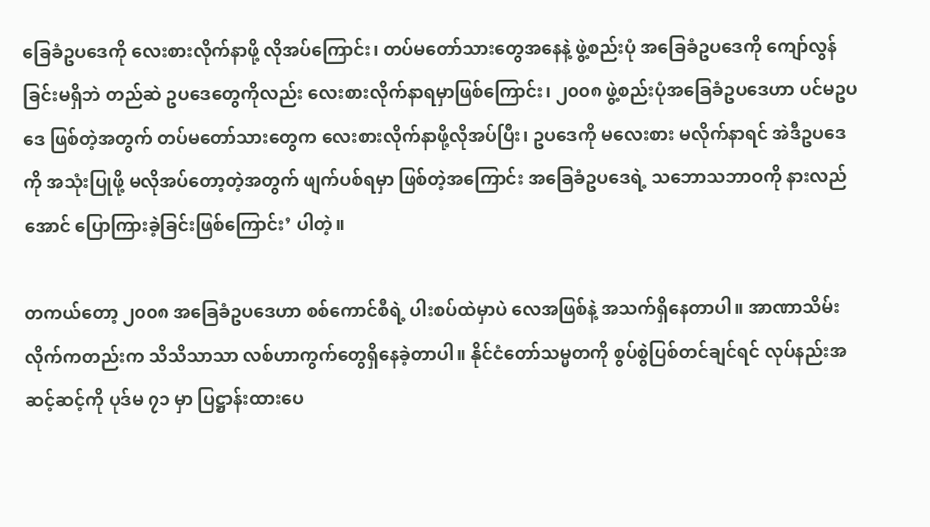ခြေခံဥပဒေကို လေးစားလိုက်နာဖို့ လိုအပ်ကြောင်း၊ တပ်မတော်သားတွေအနေနဲ့ ဖွဲ့စည်းပုံ အခြေခံဥပဒေကို ကျော်လွန်ခြင်းမရှိဘဲ တည်ဆဲ ဥပဒေတွေကိုလည်း လေးစားလိုက်နာရမှာဖြစ်ကြောင်း၊ ၂၀၀၈ ဖွဲ့စည်းပုံအခြေခံဥပဒေဟာ ပင်မဥပဒေ ဖြစ်တဲ့အတွက် တပ်မတော်သားတွေက လေးစားလိုက်နာဖို့လိုအပ်ပြီး၊ ဥပဒေကို မလေးစား မလိုက်နာရင် အဲဒီဥပဒေကို အသုံးပြုဖို့ မလိုအပ်တော့တဲ့အတွက် ဖျက်ပစ်ရမှာ ဖြစ်တဲ့အကြောင်း အခြေခံဥပဒေရဲ့ သဘောသဘာဝကို နားလည်အောင် ပြောကြားခဲ့ခြင်းဖြစ်ကြောင်း’ ပါတဲ့။

တကယ်တော့ ၂၀၀၈ အခြေခံဥပဒေဟာ စစ်ကောင်စီရဲ့ ပါးစပ်ထဲမှာပဲ လေအဖြစ်နဲ့ အသက်ရှိနေတာပါ။ အာဏာသိမ်းလိုက်ကတည်းက သိသိသာသာ လစ်ဟာကွက်တွေရှိနေခဲ့တာပါ။ နိုင်ငံတော်သမ္မတကို စွပ်စွဲပြစ်တင်ချင်ရင် လုပ်နည်းအဆင့်ဆင့်ကို ပုဒ်မ ၇၁ မှာ ပြဋ္ဌာန်းထားပေ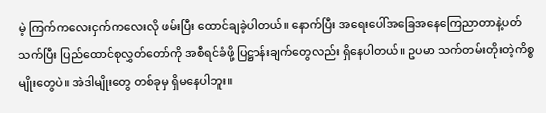မဲ့ ကြက်ကလေးငှက်ကလေးလို ဖမ်းပြီး ထောင်ချခဲ့ပါတယ်။ နောက်ပြီး အရေးပေါ်အခြေအနေကြေညာတာနဲ့ပတ်သက်ပြီး ပြည်ထောင်စုလွှတ်တော်ကို အစီရင်ခံဖို့ ပြဋ္ဌာန်းချက်တွေလည်း ရှိနေပါတယ်။ ဥပမာ သက်တမ်းတိုးတဲ့ကိစ္စမျိုးတွေပဲ။ အဲဒါမျိုးတွေ တစ်ခုမှ ရှိမနေပါဘူး။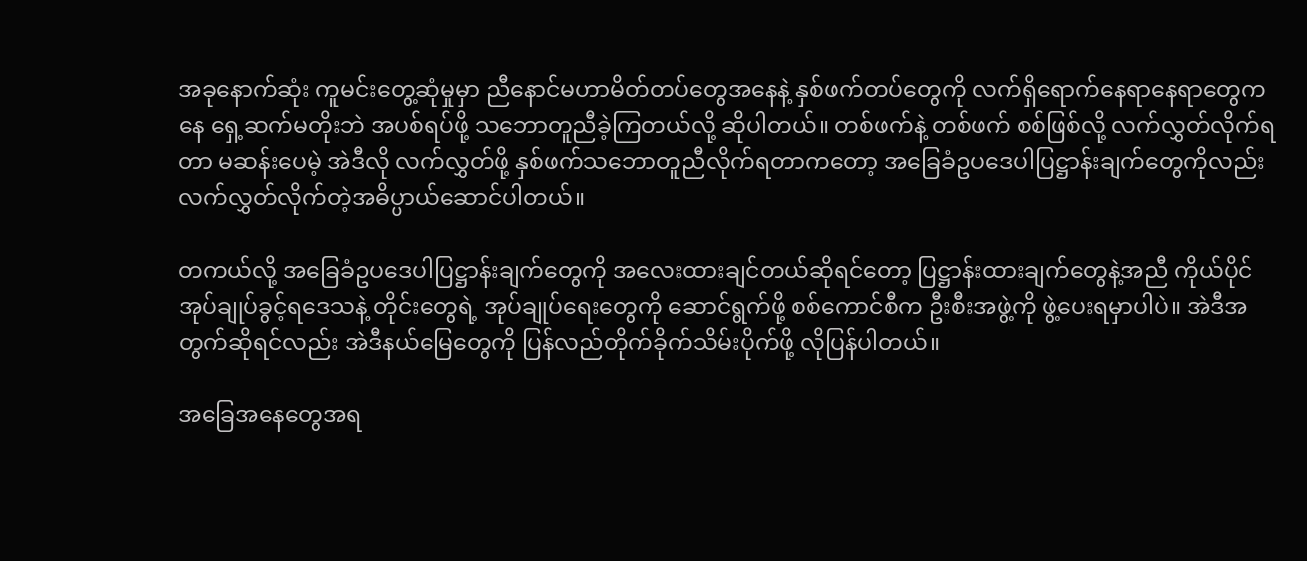အခုနောက်ဆုံး ကူမင်းတွေ့ဆုံမှုမှာ ညီနောင်မဟာမိတ်တပ်တွေအနေနဲ့ နှစ်ဖက်တပ်တွေကို လက်ရှိရောက်နေရာနေရာတွေကနေ ရှေ့ဆက်မတိုးဘဲ အပစ်ရပ်ဖို့ သဘောတူညီခဲ့ကြတယ်လို့ ဆိုပါတယ်။ တစ်ဖက်နဲ့ တစ်ဖက် စစ်ဖြစ်လို့ လက်လွှတ်လိုက်ရတာ မဆန်းပေမဲ့ အဲဒီလို လက်လွှတ်ဖို့ နှစ်ဖက်သဘောတူညီလိုက်ရတာကတော့ အခြေခံဥပဒေပါပြဋ္ဌာန်းချက်တွေကိုလည်း လက်လွှတ်လိုက်တဲ့အဓိပ္ပာယ်ဆောင်ပါတယ်။

တကယ်လို့ အခြေခံဥပဒေပါပြဋ္ဌာန်းချက်တွေကို အလေးထားချင်တယ်ဆိုရင်တော့ ပြဋ္ဌာန်းထားချက်တွေနဲ့အညီ ကိုယ်ပိုင်အုပ်ချုပ်ခွင့်ရဒေသနဲ့ တိုင်းတွေရဲ့ အုပ်ချုပ်ရေးတွေကို ဆောင်ရွက်ဖို့ စစ်ကောင်စီက ဦးစီးအဖွဲ့ကို ဖွဲ့ပေးရမှာပါပဲ။ အဲဒီအတွက်ဆိုရင်လည်း အဲဒီနယ်မြေတွေကို ပြန်လည်တိုက်ခိုက်သိမ်းပိုက်ဖို့ လိုပြန်ပါတယ်။

အခြေအနေတွေအရ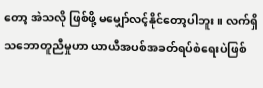တော့ အဲသလို ဖြစ်ဖို့ မမျှော်လင့်နိုင်တော့ပါဘူး။ လက်ရှိသဘောတူညီမှုဟာ ယာယီအပစ်အခတ်ရပ်စဲရေးပဲဖြစ်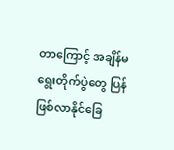တာကြောင့် အချိန်မရွေးတိုက်ပွဲတွေ ပြန်ဖြစ်လာနိုင်ခြေ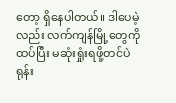တော့ ရှိနေပါတယ်။ ဒါပေမဲ့လည်း လက်ကျန်မြို့တွေကို ထပ်ပြီး မဆုံးရှုံးရဖို့တင်ပဲ ရုန်း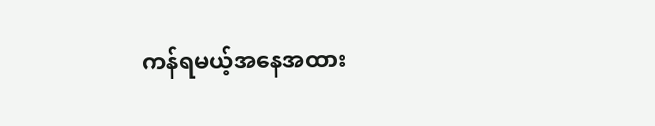ကန်ရမယ့်အနေအထား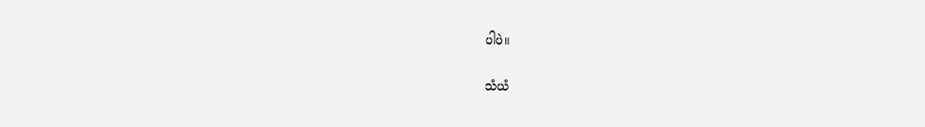ပါပဲ။

သံယံ